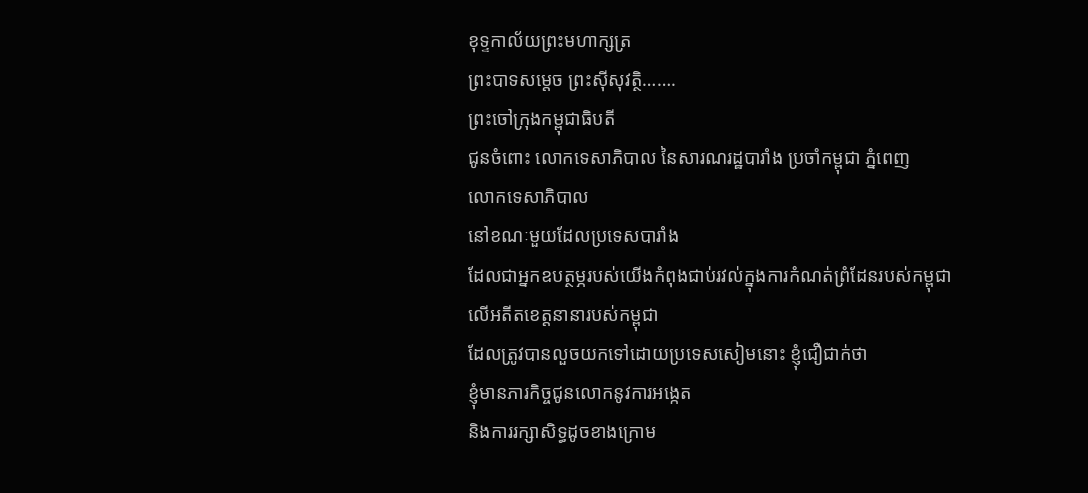ខុទ្ទកាល័យព្រះមហាក្សត្រ
ព្រះបាទសម្ដេច ព្រះស៊ីសុវត្ថិ…….
ព្រះចៅក្រុងកម្ពុជាធិបតី
ជូនចំពោះ លោកទេសាភិបាល នៃសារណរដ្ឋបារាំង ប្រចាំកម្ពុជា ភ្នំពេញ
លោកទេសាភិបាល
នៅខណៈមួយដែលប្រទេសបារាំង
ដែលជាអ្នកឧបត្ថម្ភរបស់យើងកំពុងជាប់រវល់ក្នុងការកំណត់ព្រំដែនរបស់កម្ពុជា
លើអតីតខេត្តនានារបស់កម្ពុជា
ដែលត្រូវបានលួចយកទៅដោយប្រទេសសៀមនោះ ខ្ញុំជឿជាក់ថា
ខ្ញុំមានភារកិច្ចជូនលោកនូវការអង្កេត
និងការរក្សាសិទ្ធដូចខាងក្រោម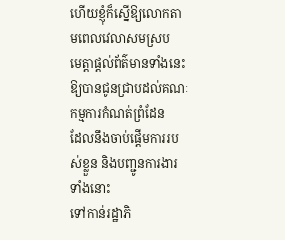ហើយខ្ញុំក៏ស្នើឱ្យលោកតាមពេលវេលាសមស្រប
មេត្តាផ្ដល់ព័ត៌មានទាំងនេះឱ្យបានជូនជ្រាបដល់គណៈកម្មការកំណត់ព្រំដែន
ដែលនឹងចាប់ផ្ដើមការរបស់ខ្លួន និងបញ្ជូនការងារទាំងនោះ
ទៅកាន់រដ្ឋាភិ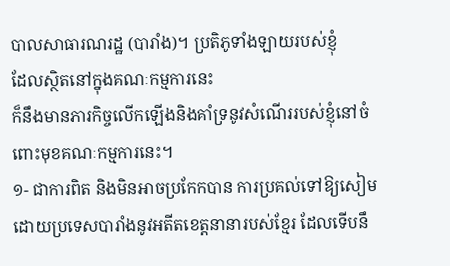បាលសាធារណរដ្ឋ (បារាំង)។ ប្រតិភូទាំងឡាយរបស់ខ្ញុំ
ដែលស្ថិតនៅក្នុងគណៈកម្មការនេះ
ក៏នឹងមានភារកិច្ចលើកឡើងនិងគាំទ្រនូវសំណើររបស់ខ្ញុំនៅចំពោះមុខគណៈកម្មការនេះ។
១- ជាការពិត និងមិនអាចប្រកែកបាន ការប្រគល់ទៅឱ្យសៀមដោយប្រទេសបារាំងនូវអតីតខេត្តនានារបស់ខ្មែរ ដែលទើបនឹ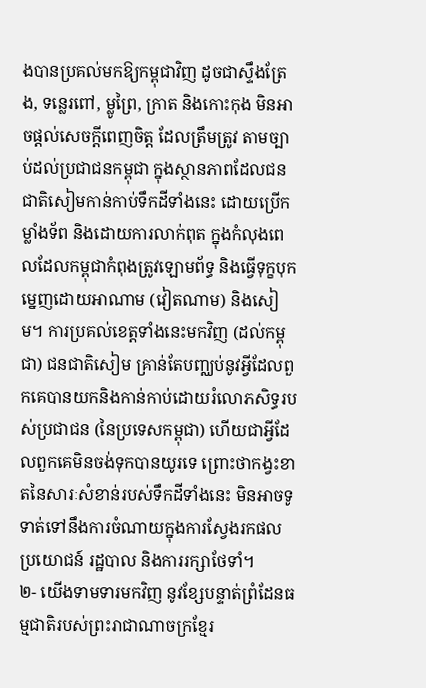ងបានប្រគល់មកឱ្យកម្ពុជាវិញ ដូចជាស្ទឹងត្រែង, ទន្លេរពៅ, ម្លូព្រៃ, ក្រាត និងកោះកុង មិនអាចផ្ដល់សេចក្ដីពេញចិត្ត ដែលត្រឹមត្រូវ តាមច្បាប់ដល់ប្រជាជនកម្ពុជា ក្នុងស្ថានភាពដែលជនជាតិសៀមកាន់កាប់ទឹកដីទាំងនេះ ដោយប្រើកម្លាំងទ័ព និងដោយការលាក់ពុត ក្នុងកំលុងពេលដែលកម្ពុជាកំពុងត្រូវឡោមព័ទ្ធ និងធ្វើទុក្ខបុកម្នេញដោយអាណាម (វៀតណាម) និងសៀម។ ការប្រគល់ខេត្តទាំងនេះមកវិញ (ដល់កម្ពុជា) ជនជាតិសៀម គ្រាន់តែបញ្ឈប់នូវអ្វីដែលពួកគេបានយកនិងកាន់កាប់ដោយរំលោភសិទ្ធរបស់ប្រជាជន (នៃប្រទេសកម្ពុជា) ហើយជាអ្វីដែលពួកគេមិនចង់ទុកបានយូរទេ ព្រោះថាកង្វះខាតនៃសារៈសំខាន់របស់ទឹកដីទាំងនេះ មិនអាចទូទាត់ទៅនឹងការចំណាយក្នុងការស្វែងរកផលប្រយោជន៍ រដ្ឋបាល និងការរក្សាថែទាំ។
២- យើងទាមទារមកវិញ នូវខ្សែបន្ទាត់ព្រំដែនធម្មជាតិរបស់ព្រះរាជាណាចក្រខ្មែរ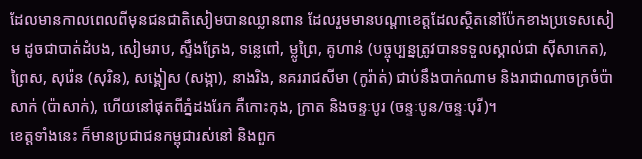ដែលមានកាលពេលពីមុនជនជាតិសៀមបានឈ្លានពាន ដែលរួមមានបណ្ដាខេត្តដែលស្ថិតនៅប៉ែកខាងប្រទេសសៀម ដូចជាបាត់ដំបង, សៀមរាប, ស្ទឹងត្រែង, ទន្លេពៅ, ម្លូព្រៃ, គូហាន់ (បច្ចុប្បន្នត្រូវបានទទួលស្គាល់ជា ស៊ីសាកេត), ព្រៃស, សុរ៉េន (សុរិន), សង្គៀស (សង្កា), នាងរិង, នគររាជសីមា (កូរ៉ាត់) ជាប់នឹងបាក់ណាម និងរាជាណាចក្រចំប៉ាសាក់ (ប៉ាសាក់), ហើយនៅផុតពីភ្នំដងរែក គឺកោះកុង, ក្រាត និងចន្ទៈបូរ (ចន្ទៈបូន/ចន្ទៈបុរី)។
ខេត្តទាំងនេះ ក៏មានប្រជាជនកម្ពុជារស់នៅ និងពួក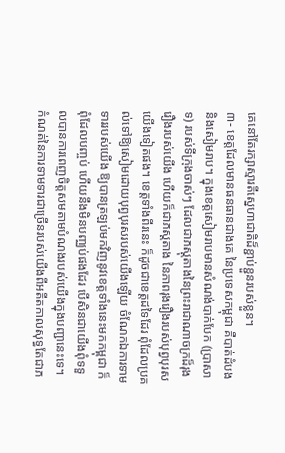គេនៅតែរក្សាស្មារតីស្នេហាជាតិដ៏ខ្ជាប់ខ្ជួនរបស់ខ្លួន។
៣- ខេត្តដែលមានធនធានជាងគេ នៃប្រទេសកម្ពុជា គឺបាត់ដំបង និងសៀមរាប។ ក្នុងខេត្តសៀមរាបមានសំណង់បាក់បែក (ប្រាសាទ) របស់ទីក្រុងចាស់ៗ ដែលជាភស្ដុតាងនៃព្រះរាជាណាចក្រដ៏រុងរឿងរបស់យើង ហើយក៏ជាភស្ដតាង នៃភាពរុងរឿងរបស់បុព្វបុរសយើងទៀតផង។ ខេត្តទាំងពីរនេះ ក៏ដូចជាខេត្តដទៃដែរ ពុំដែលប្រគល់ទៅឱ្យសៀមដោយបុព្វបុរសរបស់យើងឡើយ ចំណែកឯការទាមទាររបស់យើង ឱ្យបានត្រឡប់មកវិញនូវខេត្តទាំងនេះមកកម្ពុជា ក៏ពុំដែលបញ្ចប់ ហើយនឹងមិនបញ្ឈប់ផងដែរ បើសិនជាយើងពុំទទួលបានការពេញចិត្តសមតាមបំណងរបស់យើងក្នុងបញ្ជានេះទេ។ កំណត់នៃការទាមទារជាច្រើនរបស់យើងពីអតីតកាលសុទ្ធតែជាភ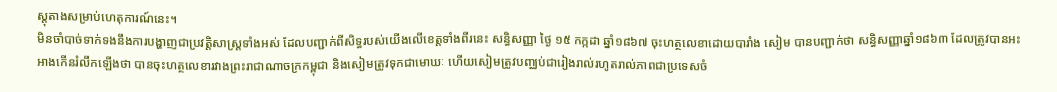ស្ដុតាងសម្រាប់ហេតុការណ៍នេះ។
មិនចាំបាច់ទាក់ទងនឹងការបង្ហាញជាប្រវត្តិសាស្រ្តទាំងអស់ ដែលបញ្ជាក់ពីសិទ្ធរបស់យើងលើខេត្តទាំងពីរនេះ សន្ធិសញ្ញា ថ្ងៃ ១៥ កក្កដា ឆ្នាំ១៨៦៧ ចុះហត្ថលេខាដោយបារាំង សៀម បានបញ្ជាក់ថា សន្ធិសញ្ញាឆ្នាំ១៨៦៣ ដែលត្រូវបានអះអាងកើនរំលឹកឡើងថា បានចុះហត្ថលេខារវាងព្រះរាជាណាចក្រកម្ពុជា និងសៀមត្រូវទុកជាមោឃៈ ហើយសៀមត្រូវបញ្ឈប់ជារៀងរាល់រហូតរាល់ភាពជាប្រទេសចំ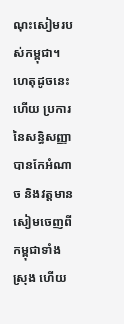ណុះសៀមរបស់កម្ពុជា។ ហេតុដូចនេះហើយ ប្រការនៃសន្ធិសញ្ញាបានកែអំណាច និងវត្តមានសៀមចេញពីកម្ពុជាទាំងស្រុង ហើយ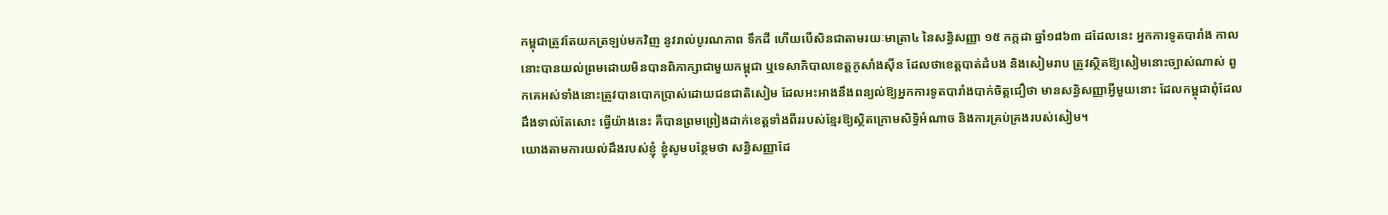កម្ពុជាត្រូវតែយកត្រឡប់មកវិញ នូវរាល់បូរណភាព ទឹកដី ហើយបើសិនជាតាមរយៈមាត្រា៤ នៃសន្ធិសញ្ញា ១៥ កក្កដា ឆ្នាំ១៨៦៣ ដដែលនេះ អ្នកការទូតបារាំង កាលនោះបានយល់ព្រមដោយមិនបានពិភាក្សាជាមួយកម្ពុជា ឬទេសាភិបាលខេត្តកូសាំងស៊ីន ដែលថាខេត្តបាត់ដំបង និងសៀមរាប ត្រូវស្ថិតឱ្យសៀមនោះច្បាស់ណាស់ ពួកគេអស់ទាំងនោះត្រូវបានបោកប្រាស់ដោយជនជាតិសៀម ដែលអះអាងនឹងពន្យល់ឱ្យអ្នកការទូតបារាំងបាក់ចិត្តជឿថា មានសន្ធិសញ្ញាអ្វីមួយនោះ ដែលកម្ពុជាពុំដែលដឹងទាល់តែសោះ ធ្វើយ៉ាងនេះ គឺបានព្រមព្រៀងដាក់ខេត្តទាំងពីររបស់ខ្មែរឱ្យស្ថិតក្រោមសិទ្ធិអំណាច និងការគ្រប់គ្រងរបស់សៀម។
យោងតាមការយល់ដឹងរបស់ខ្ញុំ ខ្ញុំសូមបន្ថែមថា សន្ធិសញ្ញាដែ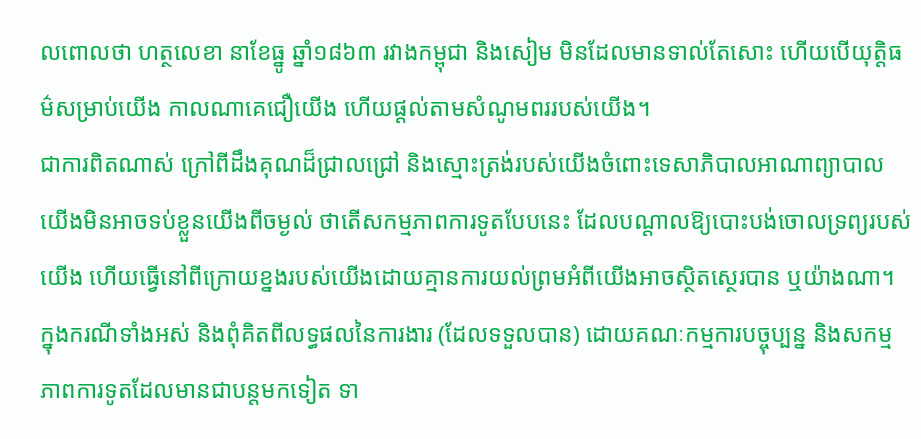លពោលថា ហត្ថលេខា នាខែធ្នូ ឆ្នាំ១៨៦៣ រវាងកម្ពុជា និងសៀម មិនដែលមានទាល់តែសោះ ហើយបើយុត្តិធម៌សម្រាប់យើង កាលណាគេជឿយើង ហើយផ្ដល់តាមសំណូមពររបស់យើង។
ជាការពិតណាស់ ក្រៅពីដឹងគុណដ៏ជ្រាលជ្រៅ និងស្មោះត្រង់របស់យើងចំពោះទេសាភិបាលអាណាព្យាបាល យើងមិនអាចទប់ខ្លួនយើងពីចម្ងល់ ថាតើសកម្មភាពការទូតបែបនេះ ដែលបណ្ដាលឱ្យបោះបង់ចោលទ្រព្យរបស់យើង ហើយធ្វើនៅពីក្រោយខ្នងរបស់យើងដោយគ្មានការយល់ព្រមអំពីយើងអាចស្ថិតស្ថេរបាន ឬយ៉ាងណា។
ក្នុងករណីទាំងអស់ និងពុំគិតពីលទ្ធផលនៃការងារ (ដែលទទួលបាន) ដោយគណៈកម្មការបច្ចុប្បន្ន និងសកម្មភាពការទូតដែលមានជាបន្តមកទៀត ទា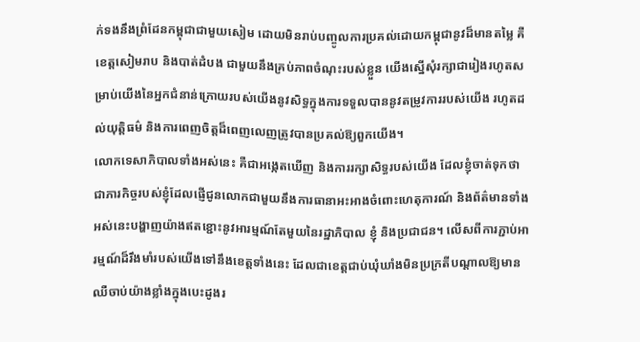ក់ទងនឹងព្រំដែនកម្ពុជាជាមួយសៀម ដោយមិនរាប់បញ្ចូលការប្រគល់ដោយកម្ពុជានូវដ៏មានតម្លៃ គឺខេត្តសៀមរាប និងបាត់ដំបង ជាមួយនឹងគ្រប់ភាពចំណុះរបស់ខ្លួន យើងស្នើសុំរក្សាជារៀងរហូតសម្រាប់យើងនៃអ្នកជំនាន់ក្រោយរបស់យើងនូវសិទ្ធក្នុងការទទួលបាននូវតម្រូវការរបស់យើង រហូតដល់យុត្តិធម៌ និងការពេញចិត្តដ៏ពេញលេញត្រូវបានប្រគល់ឱ្យពួកយើង។
លោកទេសាភិបាលទាំងអស់នេះ គឺជាអង្កេតឃើញ និងការរក្សាសិទ្ធរបស់យើង ដែលខ្ញុំចាត់ទុកថា ជាភារកិច្ចរបស់ខ្ញុំដែលផ្ញើជូនលោកជាមួយនឹងការធានាអះអាងចំពោះហេតុការណ៍ និងព័ត៌មានទាំងអស់នេះបង្ហាញយ៉ាងឥតខ្ជោះនូវអារម្មណ៍តែមួយនៃរដ្ឋាភិបាល ខ្ញុំ និងប្រជាជន។ លើសពីការភ្ជាប់អារម្មណ៍ដ៏រឹងមាំរបស់យើងទៅនឹងខេត្តទាំងនេះ ដែលជាខេត្តជាប់ឃុំឃាំងមិនប្រក្រតីបណ្ដាលឱ្យមានឈឺចាប់យ៉ាងខ្លាំងក្នុងបេះដូងរ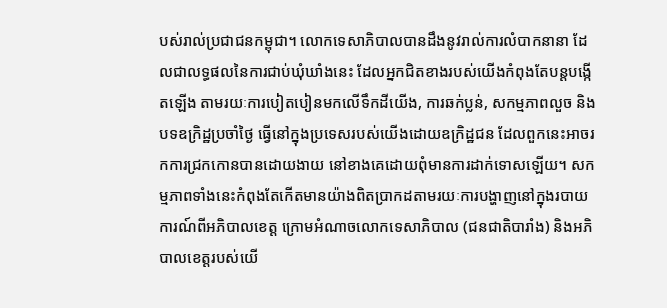បស់រាល់ប្រជាជនកម្ពុជា។ លោកទេសាភិបាលបានដឹងនូវរាល់ការលំបាកនានា ដែលជាលទ្ធផលនៃការជាប់ឃុំឃាំងនេះ ដែលអ្នកជិតខាងរបស់យើងកំពុងតែបន្តបង្កើតឡើង តាមរយៈការបៀតបៀនមកលើទឹកដីយើង, ការឆក់ប្លន់, សកម្មភាពលួច និងបទឧក្រិដ្ឋប្រចាំថ្ងៃ ធ្វើនៅក្នុងប្រទេសរបស់យើងដោយឧក្រិដ្ឋជន ដែលពួកនេះអាចរកការជ្រកកោនបានដោយងាយ នៅខាងគេដោយពុំមានការដាក់ទោសឡើយ។ សកម្មភាពទាំងនេះកំពុងតែកើតមានយ៉ាងពិតប្រាកដតាមរយៈការបង្ហាញនៅក្នុងរបាយការណ៍ពីអភិបាលខេត្ត ក្រោមអំណាចលោកទេសាភិបាល (ជនជាតិបារាំង) និងអភិបាលខេត្តរបស់យើ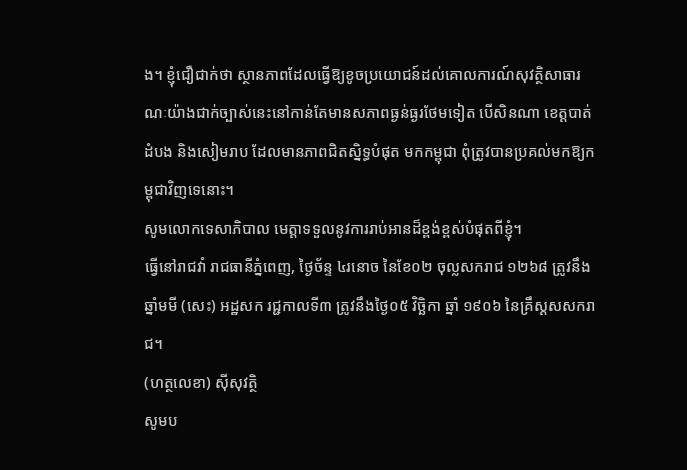ង។ ខ្ញុំជឿជាក់ថា ស្ថានភាពដែលធ្វើឱ្យខូចប្រយោជន៍ដល់គោលការណ៍សុវត្ថិសាធារណៈយ៉ាងជាក់ច្បាស់នេះនៅកាន់តែមានសភាពធ្ងន់ធ្ងរថែមទៀត បើសិនណា ខេត្តបាត់ដំបង និងសៀមរាប ដែលមានភាពជិតស្និទ្ធបំផុត មកកម្ពុជា ពុំត្រូវបានប្រគល់មកឱ្យកម្ពុជាវិញទេនោះ។
សូមលោកទេសាភិបាល មេត្តាទទួលនូវការរាប់អានដ៏ខ្ពង់ខ្ពស់បំផុតពីខ្ញុំ។
ធ្វើនៅរាជវាំ រាជធានីភ្នំពេញ, ថ្ងៃច័ន្ទ ៤រនោច នៃខែ០២ ចុល្លសករាជ ១២៦៨ ត្រូវនឹងឆ្នាំមមី (សេះ) អដ្ឋសក រជ្ជកាលទី៣ ត្រូវនឹងថ្ងៃ០៥ វិច្ឆិកា ឆ្នាំ ១៩០៦ នៃគ្រឹស្ដសសករាជ។
(ហត្ថលេខា) ស៊ីសុវត្ថិ
សូមប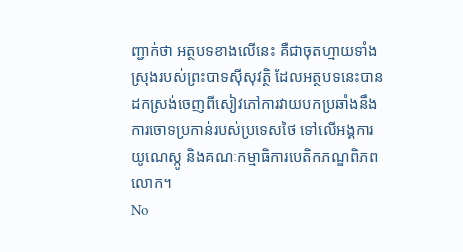ញ្ជាក់ថា អត្ថបទខាងលើនេះ គឺជាចុតហ្មាយទាំងស្រុងរបស់ព្រះបាទស៊ីសុវត្ថិ ដែលអត្ថបទនេះបានដកស្រង់ចេញពីសៀវភៅការវាយបកប្រឆាំងនឹងការចោទប្រកាន់របស់ប្រទេសថៃ ទៅលើអង្គការយូណេស្កូ និងគណៈកម្មាធិការបេតិកភណ្ឌពិភពលោក។
No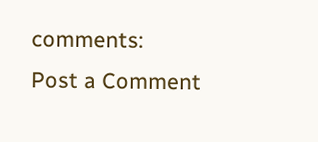comments:
Post a Comment